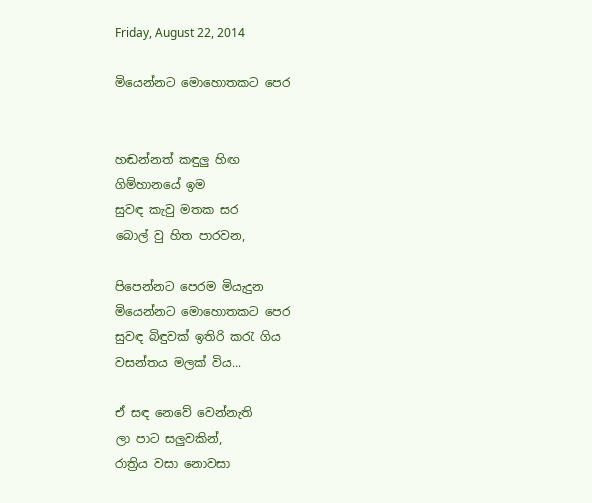Friday, August 22, 2014

මියෙන්නට මොහොතකට පෙර


හඬන්නත් කඳුලු හිඟ
ගිම්හානයේ ඉම
සුවඳ කැවු මතක සර
බොල් වු හිත පාරවන,

පිපෙන්නට පෙරම මියැදුන
මියෙන්නට මොහොතකට පෙර
සුවඳ බිඳුවක් ඉතිරි කරැ ගිය
වසන්තය මලක් විය...

ඒ සඳ නෙවේ වෙන්නැති
ලා පාට සලුවකින්,
රාත්‍රිය වසා නොවසා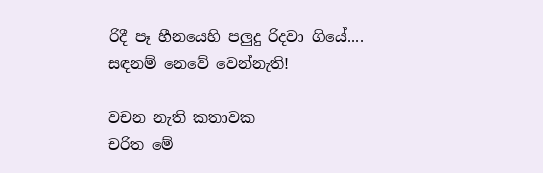රිදී පෑ හීනයෙහි පලුදු රිදවා ගියේ....
සඳනම් නෙවේ වෙන්නැති!

වචන නැති කතාවක
චරිත මේ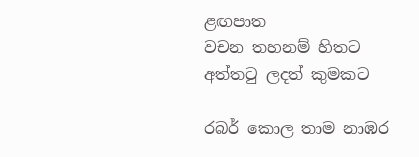ළඟපාත
වචන තහනම් හිතට
අත්තටු ලදත් කුමකට

රබර් කොල තාම නාඹර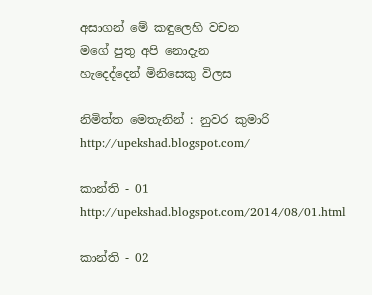අසාගන් මේ කඳුලෙහි වචන
මගේ පුතු අපි නොදැන
හැදෙද්දෙන් මිනිසෙකු විලස

නිමිත්ත මෙතැනින් : නුවර කුමාරි http://upekshad.blogspot.com/

කාන්ති - 01 http://upekshad.blogspot.com/2014/08/01.html

කාන්ති - 02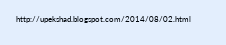http://upekshad.blogspot.com/2014/08/02.html